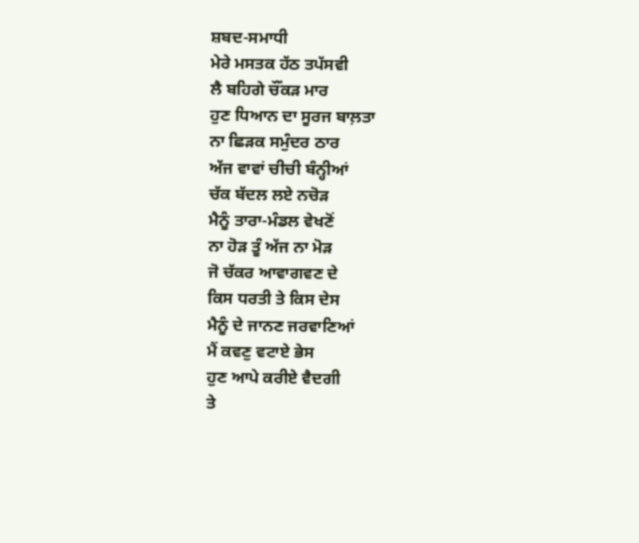ਸ਼ਬਦ-ਸਮਾਧੀ
ਮੇਰੇ ਮਸਤਕ ਹੱਠ ਤਪੱਸਵੀ
ਲੈ ਬਹਿਗੇ ਚੌਂਕੜ ਮਾਰ
ਹੁਣ ਧਿਆਨ ਦਾ ਸੂਰਜ ਬਾਲ਼ਤਾ
ਨਾ ਛਿੜਕ ਸਮੁੰਦਰ ਠਾਰ
ਅੱਜ ਵਾਵਾਂ ਚੀਚੀ ਬੰਨ੍ਹੀਆਂ
ਚੱਕ ਬੱਦਲ ਲਏ ਨਚੋੜ
ਮੈਨੂੰ ਤਾਰਾ-ਮੰਡਲ ਵੇਖਣੋਂ
ਨਾ ਹੋੜ ਤੂੰ ਅੱਜ ਨਾ ਮੋੜ
ਜੋ ਚੱਕਰ ਆਵਾਗਵਣ ਦੇ
ਕਿਸ ਧਰਤੀ ਤੇ ਕਿਸ ਦੇਸ
ਮੈਨੂੰ ਦੇ ਜਾਨਣ ਜਰਵਾਣਿਆਂ
ਮੈਂ ਕਵਣੁ ਵਟਾਏ ਭੇਸ
ਹੁਣ ਆਪੇ ਕਰੀਏ ਵੈਦਗੀ
ਤੇ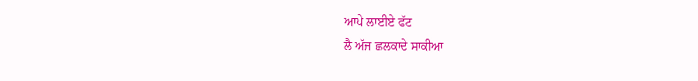ਆਪੇ ਲਾਈਏ ਫੱਟ
ਲੈ ਅੱਜ ਛਲਕਾਦੇ ਸਾਕੀਆ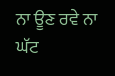ਨਾ ਊਣ ਰਵੇ ਨਾ ਘੱਟ